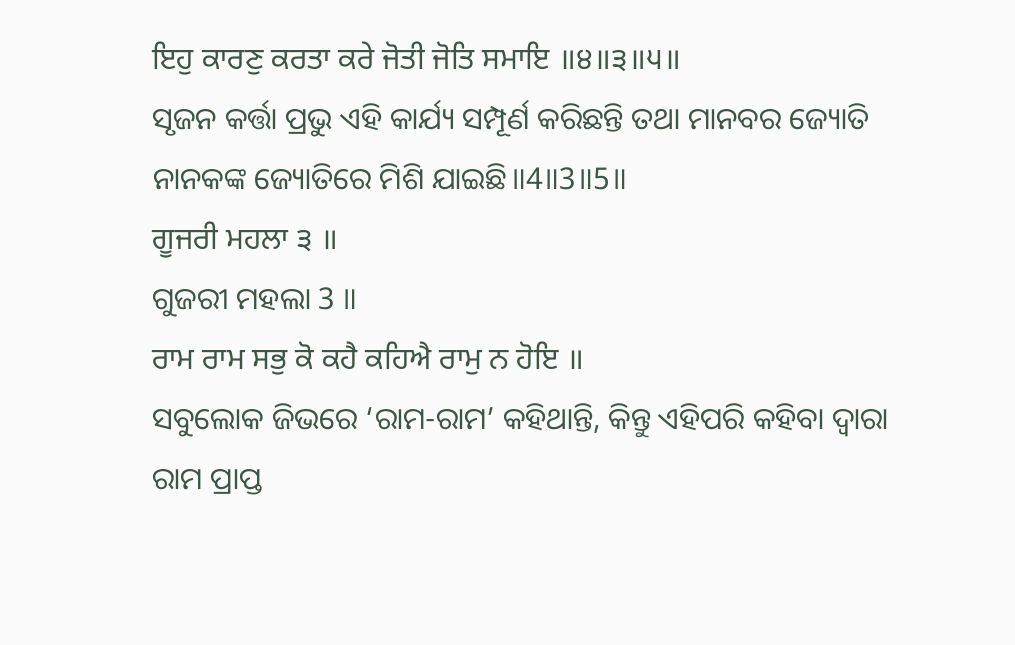ਇਹੁ ਕਾਰਣੁ ਕਰਤਾ ਕਰੇ ਜੋਤੀ ਜੋਤਿ ਸਮਾਇ ॥੪॥੩॥੫॥
ସୃଜନ କର୍ତ୍ତା ପ୍ରଭୁ ଏହି କାର୍ଯ୍ୟ ସମ୍ପୂର୍ଣ କରିଛନ୍ତି ତଥା ମାନବର ଜ୍ୟୋତି ନାନକଙ୍କ ଜ୍ୟୋତିରେ ମିଶି ଯାଇଛି॥4॥3॥5॥
ਗੂਜਰੀ ਮਹਲਾ ੩ ॥
ଗୁଜରୀ ମହଲା 3 ॥
ਰਾਮ ਰਾਮ ਸਭੁ ਕੋ ਕਹੈ ਕਹਿਐ ਰਾਮੁ ਨ ਹੋਇ ॥
ସବୁଲୋକ ଜିଭରେ ‘ରାମ-ରାମ’ କହିଥାନ୍ତି, କିନ୍ତୁ ଏହିପରି କହିବା ଦ୍ଵାରା ରାମ ପ୍ରାପ୍ତ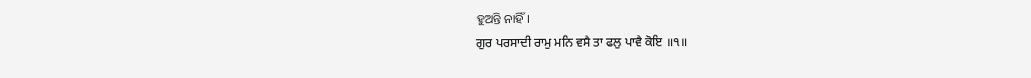ହୁଅନ୍ତି ନାହିଁ।
ਗੁਰ ਪਰਸਾਦੀ ਰਾਮੁ ਮਨਿ ਵਸੈ ਤਾ ਫਲੁ ਪਾਵੈ ਕੋਇ ॥੧॥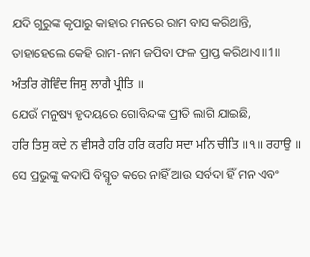ଯଦି ଗୁରୁଙ୍କ କୃପାରୁ କାହାର ମନରେ ରାମ ବାସ କରିଥାନ୍ତି, ତାହାହେଲେ କେହି ରାମ-ନାମ ଜପିବା ଫଳ ପ୍ରାପ୍ତ କରିଥାଏ॥1॥
ਅੰਤਰਿ ਗੋਵਿੰਦ ਜਿਸੁ ਲਾਗੈ ਪ੍ਰੀਤਿ ॥
ଯେଉଁ ମନୁଷ୍ୟ ହୃଦୟରେ ଗୋବିନ୍ଦଙ୍କ ପ୍ରୀତି ଲାଗି ଯାଇଛି,
ਹਰਿ ਤਿਸੁ ਕਦੇ ਨ ਵੀਸਰੈ ਹਰਿ ਹਰਿ ਕਰਹਿ ਸਦਾ ਮਨਿ ਚੀਤਿ ॥੧॥ ਰਹਾਉ ॥
ସେ ପ୍ରଭୁଙ୍କୁ କଦାପି ବିସ୍ମୃତ କରେ ନାହିଁ ଆଉ ସର୍ବଦା ହିଁ ମନ ଏବଂ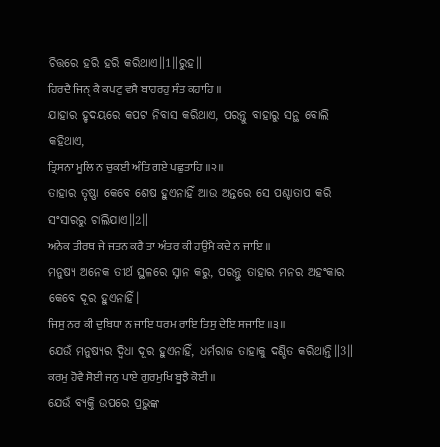ଚିତ୍ତରେ ହରି ହରି କରିଥାଏ॥1॥ରୁହ॥
ਹਿਰਦੈ ਜਿਨੑ ਕੈ ਕਪਟੁ ਵਸੈ ਬਾਹਰਹੁ ਸੰਤ ਕਹਾਹਿ ॥
ଯାହାର ହୃଦୟରେ କପଟ ନିବାସ କରିଥାଏ, ପରନ୍ତୁ ବାହାରୁ ସନ୍ଥ ବୋଲି କହିଥାଏ,
ਤ੍ਰਿਸਨਾ ਮੂਲਿ ਨ ਚੁਕਈ ਅੰਤਿ ਗਏ ਪਛੁਤਾਹਿ ॥੨॥
ତାହାର ତୃଷ୍ଣା କେବେ ଶେଷ ହୁଏନାହିଁ ଆଉ ଅନ୍ତରେ ସେ ପଶ୍ଚାତାପ କରି ସଂସାରରୁ ଚାଲିଯାଏ॥2॥
ਅਨੇਕ ਤੀਰਥ ਜੇ ਜਤਨ ਕਰੈ ਤਾ ਅੰਤਰ ਕੀ ਹਉਮੈ ਕਦੇ ਨ ਜਾਇ ॥
ମନୁଷ୍ୟ ଅନେକ ତୀର୍ଥ ସ୍ଥଳରେ ସ୍ନାନ କରୁ, ପରନ୍ତୁ ତାହାର ମନର ଅହଂକାର କେବେ ଦୂର ହୁଏନାହିଁ।
ਜਿਸੁ ਨਰ ਕੀ ਦੁਬਿਧਾ ਨ ਜਾਇ ਧਰਮ ਰਾਇ ਤਿਸੁ ਦੇਇ ਸਜਾਇ ॥੩॥
ଯେଉଁ ମନୁଷ୍ୟର ଦ୍ଵିଧା ଦୂର ହୁଏନାହିଁ, ଧର୍ମରାଜ ତାହାକୁ ଦଣ୍ଡିତ କରିଥାନ୍ତି॥3॥
ਕਰਮੁ ਹੋਵੈ ਸੋਈ ਜਨੁ ਪਾਏ ਗੁਰਮੁਖਿ ਬੂਝੈ ਕੋਈ ॥
ଯେଉଁ ବ୍ୟକ୍ତି ଉପରେ ପ୍ରଭୁଙ୍କ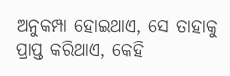ଅନୁକମ୍ପା ହୋଇଥାଏ, ସେ ତାହାକୁ ପ୍ରାପ୍ତ କରିଥାଏ, କେହି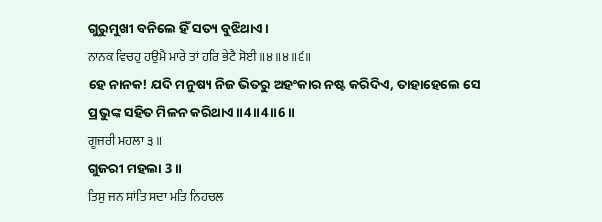ଗୁରୁମୁଖୀ ବନିଲେ ହିଁ ସତ୍ୟ ବୁଝିଥାଏ।
ਨਾਨਕ ਵਿਚਹੁ ਹਉਮੈ ਮਾਰੇ ਤਾਂ ਹਰਿ ਭੇਟੈ ਸੋਈ ॥੪॥੪॥੬॥
ହେ ନାନକ! ଯଦି ମନୁଷ୍ୟ ନିଜ ଭିତରୁ ଅହଂକାର ନଷ୍ଟ କରିଦିଏ, ତାହାହେଲେ ସେ ପ୍ରଭୁଙ୍କ ସହିତ ମିଳନ କରିଥାଏ॥4॥4॥6॥
ਗੂਜਰੀ ਮਹਲਾ ੩ ॥
ଗୁଜରୀ ମହଲା 3 ॥
ਤਿਸੁ ਜਨ ਸਾਂਤਿ ਸਦਾ ਮਤਿ ਨਿਹਚਲ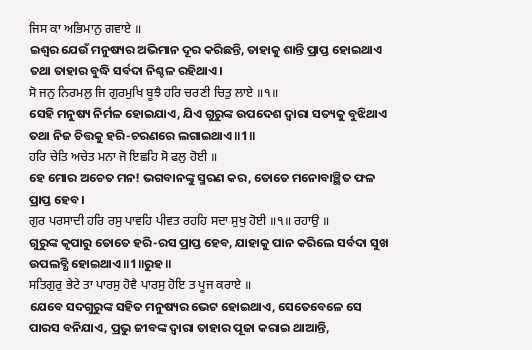ਜਿਸ ਕਾ ਅਭਿਮਾਨੁ ਗਵਾਏ ॥
ଇଶ୍ଵର ଯେଉଁ ମନୁଷ୍ୟର ଅଭିମାନ ଦୂର କରିଛନ୍ତି, ତାହାକୁ ଶାନ୍ତି ପ୍ରାପ୍ତ ହୋଇଥାଏ ତଥା ତାହାର ବୁଦ୍ଧି ସର୍ବଦା ନିଶ୍ଚଳ ରହିଥାଏ।
ਸੋ ਜਨੁ ਨਿਰਮਲੁ ਜਿ ਗੁਰਮੁਖਿ ਬੂਝੈ ਹਰਿ ਚਰਣੀ ਚਿਤੁ ਲਾਏ ॥੧॥
ସେହି ମନୁଷ୍ୟ ନିର୍ମଳ ହୋଇଯାଏ, ଯିଏ ଗୁରୁଙ୍କ ଉପଦେଶ ଦ୍ଵାରା ସତ୍ୟକୁ ବୁଝିଥାଏ ତଥା ନିଜ ଚିତ୍ତକୁ ହରି-ଚରଣରେ ଲଗାଇଥାଏ॥1॥
ਹਰਿ ਚੇਤਿ ਅਚੇਤ ਮਨਾ ਜੋ ਇਛਹਿ ਸੋ ਫਲੁ ਹੋਈ ॥
ହେ ମୋର ଅଚେତ ମନ! ଭଗବାନଙ୍କୁ ସ୍ମରଣ କର, ତୋତେ ମନୋବାଞ୍ଛିତ ଫଳ ପ୍ରାପ୍ତ ହେବ।
ਗੁਰ ਪਰਸਾਦੀ ਹਰਿ ਰਸੁ ਪਾਵਹਿ ਪੀਵਤ ਰਹਹਿ ਸਦਾ ਸੁਖੁ ਹੋਈ ॥੧॥ ਰਹਾਉ ॥
ଗୁରୁଙ୍କ କୃପାରୁ ତୋତେ ହରି-ରସ ପ୍ରାପ୍ତ ହେବ, ଯାହାକୁ ପାନ କରିଲେ ସର୍ବଦା ସୁଖ ଉପଲବ୍ଧି ହୋଇଥାଏ॥1॥ରୁହ॥
ਸਤਿਗੁਰੁ ਭੇਟੇ ਤਾ ਪਾਰਸੁ ਹੋਵੈ ਪਾਰਸੁ ਹੋਇ ਤ ਪੂਜ ਕਰਾਏ ॥
ଯେବେ ସଦଗୁରୁଙ୍କ ସହିତ ମନୁଷ୍ୟର ଭେଟ ହୋଇଥାଏ, ସେତେବେଳେ ସେ ପାରସ ବନିଯାଏ, ପ୍ରଭୁ ଜୀବଙ୍କ ଦ୍ଵାରା ତାହାର ପୂଜା କରାଇ ଥାଆନ୍ତି,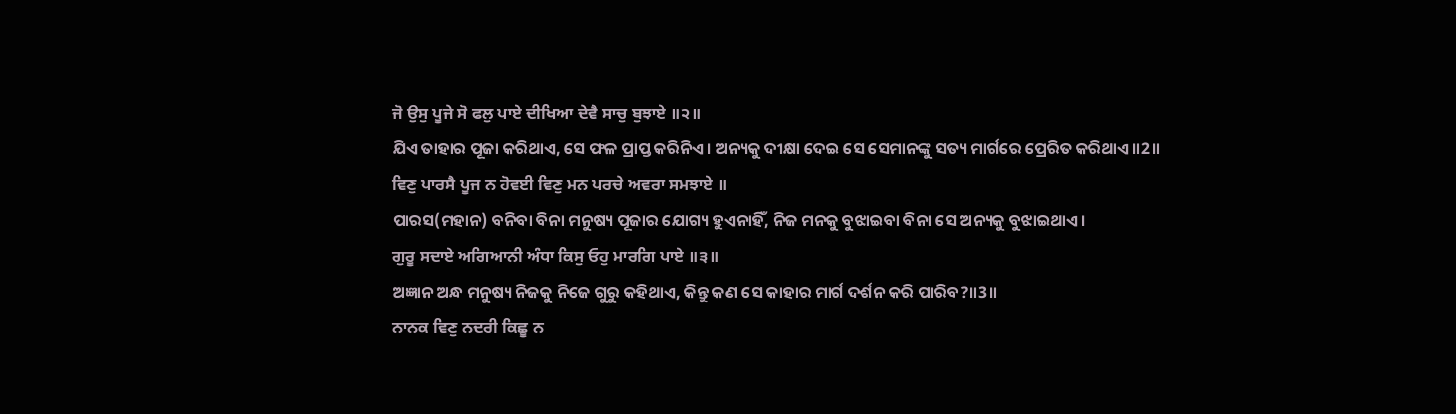ਜੋ ਉਸੁ ਪੂਜੇ ਸੋ ਫਲੁ ਪਾਏ ਦੀਖਿਆ ਦੇਵੈ ਸਾਚੁ ਬੁਝਾਏ ॥੨॥
ଯିଏ ତାହାର ପୂଜା କରିଥାଏ, ସେ ଫଳ ପ୍ରାପ୍ତ କରିନିଏ। ଅନ୍ୟକୁ ଦୀକ୍ଷା ଦେଇ ସେ ସେମାନଙ୍କୁ ସତ୍ୟ ମାର୍ଗରେ ପ୍ରେରିତ କରିଥାଏ॥2॥
ਵਿਣੁ ਪਾਰਸੈ ਪੂਜ ਨ ਹੋਵਈ ਵਿਣੁ ਮਨ ਪਰਚੇ ਅਵਰਾ ਸਮਝਾਏ ॥
ପାରସ(ମହାନ) ବନିବା ବିନା ମନୁଷ୍ୟ ପୂଜାର ଯୋଗ୍ୟ ହୁଏନାହିଁ, ନିଜ ମନକୁ ବୁଝାଇବା ବିନା ସେ ଅନ୍ୟକୁ ବୁଝାଇଥାଏ।
ਗੁਰੂ ਸਦਾਏ ਅਗਿਆਨੀ ਅੰਧਾ ਕਿਸੁ ਓਹੁ ਮਾਰਗਿ ਪਾਏ ॥੩॥
ଅଜ୍ଞାନ ଅନ୍ଧ ମନୁଷ୍ୟ ନିଜକୁ ନିଜେ ଗୁରୁ କହିଥାଏ, କିନ୍ତୁ କଣ ସେ କାହାର ମାର୍ଗ ଦର୍ଶନ କରି ପାରିବ?॥3॥
ਨਾਨਕ ਵਿਣੁ ਨਦਰੀ ਕਿਛੂ ਨ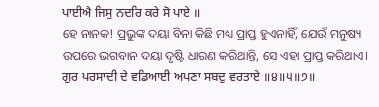ਪਾਈਐ ਜਿਸੁ ਨਦਰਿ ਕਰੇ ਸੋ ਪਾਏ ॥
ହେ ନାନକ! ପ୍ରଭୁଙ୍କ ଦୟା ବିନା କିଛି ମଧ୍ୟ ପ୍ରାପ୍ତ ହୁଏନାହିଁ, ଯେଉଁ ମନୁଷ୍ୟ ଉପରେ ଭଗବାନ ଦୟା ଦୃଷ୍ଟି ଧାରଣ କରିଥାନ୍ତି, ସେ ଏହା ପ୍ରାପ୍ତ କରିଥାଏ।
ਗੁਰ ਪਰਸਾਦੀ ਦੇ ਵਡਿਆਈ ਅਪਣਾ ਸਬਦੁ ਵਰਤਾਏ ॥੪॥੫॥੭॥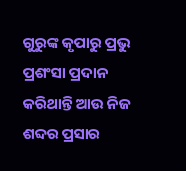ଗୁରୁଙ୍କ କୃପାରୁ ପ୍ରଭୁ ପ୍ରଶଂସା ପ୍ରଦାନ କରିଥାନ୍ତି ଆଉ ନିଜ ଶବ୍ଦର ପ୍ରସାର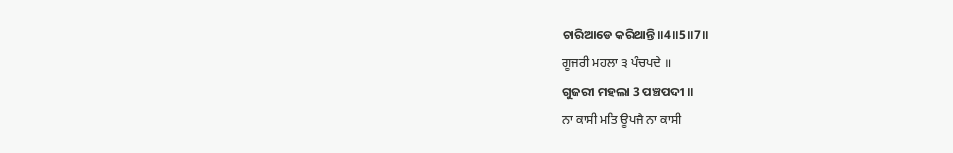ଚାରିଆଡେ କରିଥାନ୍ତି॥4॥5॥7॥
ਗੂਜਰੀ ਮਹਲਾ ੩ ਪੰਚਪਦੇ ॥
ଗୁଜରୀ ମହଲା 3 ପଞ୍ଚପଦୀ ॥
ਨਾ ਕਾਸੀ ਮਤਿ ਊਪਜੈ ਨਾ ਕਾਸੀ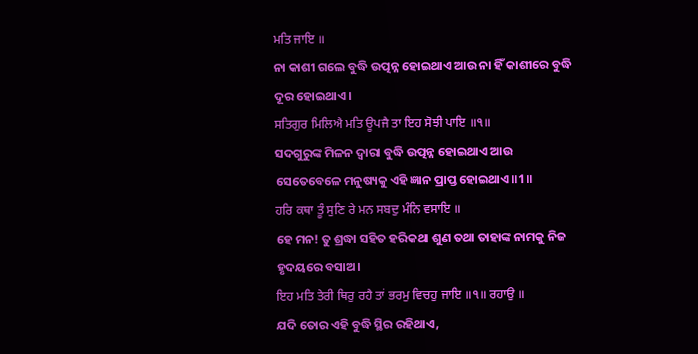ਮਤਿ ਜਾਇ ॥
ନା କାଶୀ ଗଲେ ବୁଦ୍ଧି ଉତ୍ପନ୍ନ ହୋଇଥାଏ ଆଉ ନା ହିଁ କାଶୀରେ ବୁଦ୍ଧି ଦୂର ହୋଇଥାଏ।
ਸਤਿਗੁਰ ਮਿਲਿਐ ਮਤਿ ਊਪਜੈ ਤਾ ਇਹ ਸੋਝੀ ਪਾਇ ॥੧॥
ସଦଗୁରୁଙ୍କ ମିଳନ ଦ୍ଵାରା ବୁଦ୍ଧି ଉତ୍ପନ୍ନ ହୋଇଥାଏ ଆଉ ସେତେବେଳେ ମନୁଷ୍ୟକୁ ଏହି ଜ୍ଞାନ ପ୍ରାପ୍ତ ହୋଇଥାଏ॥1॥
ਹਰਿ ਕਥਾ ਤੂੰ ਸੁਣਿ ਰੇ ਮਨ ਸਬਦੁ ਮੰਨਿ ਵਸਾਇ ॥
ହେ ମନ! ତୁ ଶ୍ରଦ୍ଧା ସହିତ ହରିକଥା ଶୁଣ ତଥା ତାହାଙ୍କ ନାମକୁ ନିଜ ହୃଦୟରେ ବସାଅ।
ਇਹ ਮਤਿ ਤੇਰੀ ਥਿਰੁ ਰਹੈ ਤਾਂ ਭਰਮੁ ਵਿਚਹੁ ਜਾਇ ॥੧॥ ਰਹਾਉ ॥
ଯଦି ତୋର ଏହି ବୁଦ୍ଧି ସ୍ଥିର ରହିଥାଏ,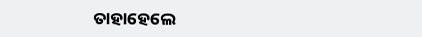ତାହାହେଲେ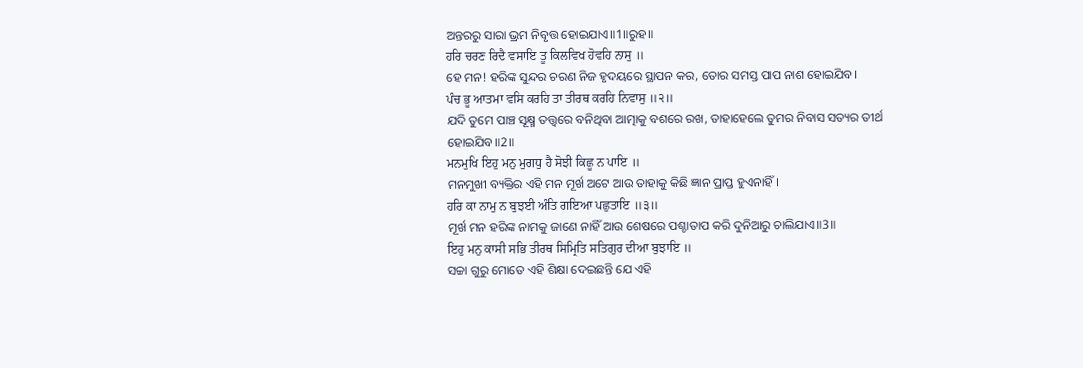ଅନ୍ତରରୁ ସାରା ଭ୍ରମ ନିବୃତ୍ତ ହୋଇଯାଏ॥1॥ରୁହ॥
ਹਰਿ ਚਰਣ ਰਿਦੈ ਵਸਾਇ ਤੂ ਕਿਲਵਿਖ ਹੋਵਹਿ ਨਾਸੁ ॥
ହେ ମନ! ହରିଙ୍କ ସୁନ୍ଦର ଚରଣ ନିଜ ହୃଦୟରେ ସ୍ଥାପନ କର, ତୋର ସମସ୍ତ ପାପ ନାଶ ହୋଇଯିବ।
ਪੰਚ ਭੂ ਆਤਮਾ ਵਸਿ ਕਰਹਿ ਤਾ ਤੀਰਥ ਕਰਹਿ ਨਿਵਾਸੁ ॥੨॥
ଯଦି ତୁମେ ପାଞ୍ଚ ସୂକ୍ଷ୍ମ ତତ୍ତ୍ଵରେ ବନିଥିବା ଆତ୍ମାକୁ ବଶରେ ରଖ, ତାହାହେଲେ ତୁମର ନିବାସ ସତ୍ୟର ତୀର୍ଥ ହୋଇଯିବ॥2॥
ਮਨਮੁਖਿ ਇਹੁ ਮਨੁ ਮੁਗਧੁ ਹੈ ਸੋਝੀ ਕਿਛੂ ਨ ਪਾਇ ॥
ମନମୁଖୀ ବ୍ୟକ୍ତିର ଏହି ମନ ମୂର୍ଖ ଅଟେ ଆଉ ତାହାକୁ କିଛି ଜ୍ଞାନ ପ୍ରାପ୍ତ ହୁଏନାହିଁ।
ਹਰਿ ਕਾ ਨਾਮੁ ਨ ਬੁਝਈ ਅੰਤਿ ਗਇਆ ਪਛੁਤਾਇ ॥੩॥
ମୂର୍ଖ ମନ ହରିଙ୍କ ନାମକୁ ଜାଣେ ନାହିଁ ଆଉ ଶେଷରେ ପଶ୍ଚାତାପ କରି ଦୁନିଆରୁ ଚାଲିଯାଏ॥3॥
ਇਹੁ ਮਨੁ ਕਾਸੀ ਸਭਿ ਤੀਰਥ ਸਿਮ੍ਰਿਤਿ ਸਤਿਗੁਰ ਦੀਆ ਬੁਝਾਇ ॥
ସଚ୍ଚା ଗୁରୁ ମୋତେ ଏହି ଶିକ୍ଷା ଦେଇଛନ୍ତି ଯେ ଏହି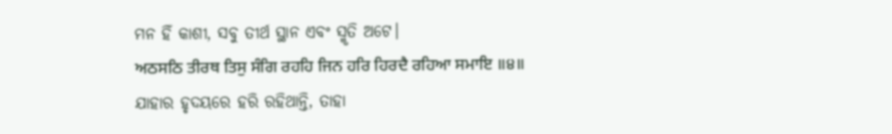ମନ ହିଁ କାଶୀ, ସବୁ ତୀର୍ଥ ସ୍ଥାନ ଏବଂ ସ୍ମୃତି ଅଟେ।
ਅਠਸਠਿ ਤੀਰਥ ਤਿਸੁ ਸੰਗਿ ਰਹਹਿ ਜਿਨ ਹਰਿ ਹਿਰਦੈ ਰਹਿਆ ਸਮਾਇ ॥੪॥
ଯାହାର ହୃଦୟରେ ହରି ରହିଥାନ୍ତି, ତାହା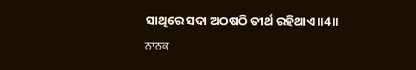ସାଥିରେ ସଦା ଅଠଷଠି ତୀର୍ଥ ରହିଥାଏ॥4॥
ਨਾਨਕ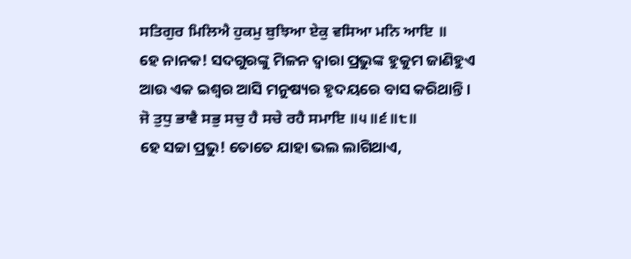ਸਤਿਗੁਰ ਮਿਲਿਐ ਹੁਕਮੁ ਬੁਝਿਆ ਏਕੁ ਵਸਿਆ ਮਨਿ ਆਇ ॥
ହେ ନାନକ! ସଦଗୁରଙ୍କୁ ମିଳନ ଦ୍ଵାରା ପ୍ରଭୁଙ୍କ ହୁକୁମ ଜାଣିହୁଏ ଆଉ ଏକ ଇଶ୍ଵର ଆସି ମନୁଷ୍ୟର ହୃଦୟରେ ବାସ କରିଥାନ୍ତି।
ਜੋ ਤੁਧੁ ਭਾਵੈ ਸਭੁ ਸਚੁ ਹੈ ਸਚੇ ਰਹੈ ਸਮਾਇ ॥੫॥੬॥੮॥
ହେ ସଚ୍ଚା ପ୍ରଭୁ! ତୋତେ ଯାହା ଭଲ ଲାଗିଥାଏ,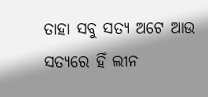ତାହା ସବୁ ସତ୍ୟ ଅଟେ ଆଉ ସତ୍ୟରେ ହିଁ ଲୀନ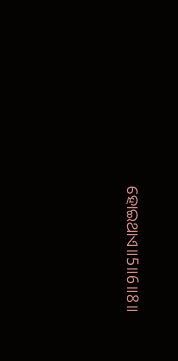ହୋଇଥାଏ॥5॥6॥8॥